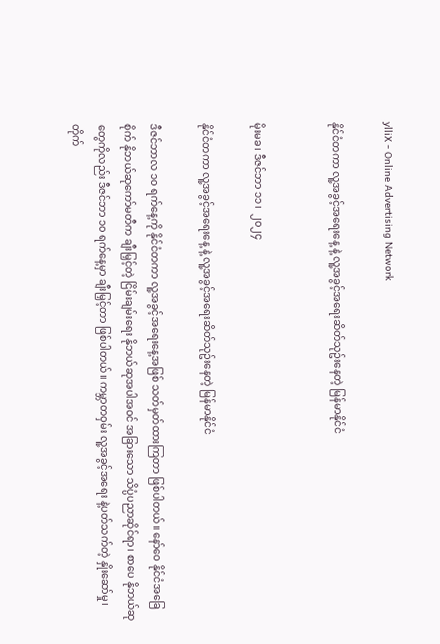ylliX - Online Advertising Network

နိုင်ငံတကာ လူ့အခွင့်အရေးနေ့ နဲ့ လူ့အခွင့်အရေးဆိတ်သုဥ်းနေတဲ့ မြန်မာနိုင်ငံ


မိုးမခ၊ ဒီဇင်ဘာ ၁၁၊  ၂၀၂၄

နိုင်ငံတကာ လူ့အခွင့်အရေးနေ့ နဲ့ လူ့အခွင့်အရေးဆိတ်သုဥ်းနေတဲ့ မြန်မာနိုင်ငံ

ဒီဇင်ဘာလ ၁၀ ရက်နေ့ကို နိုင်ငံတကာ လူ့အခွင့်အရေးနေ့အဖြစ် သတ်မှတ်ထားကြတာ ဖြစ်ပါတယ်။ နော်ဝေ နိုင်ငံအခြေစိုက် နိုဘယ်ဆုကော်မတီက ချီးမြှင့်တဲ့ ငြိမ်းချမ်းရေး နိုဘယ်ဆုအပါအဝင် အခြားသော သိပ္ပံပညာဆိုင်ရာ၊ စာပေ နိုဘယ်ဆုတွေကိုလည်း ဒီဇင်ဘာ ၁၀ ရက်နေ့မှာ ချီးမြှင့်တာ ဖြစ်ပါတယ်။ ကမ္ဘာတဝှမ်း လူ့အခွင့်အရေး နဲ့ပတ်သက်တဲ့ နှိုးဆော်မှု၊ တိုက်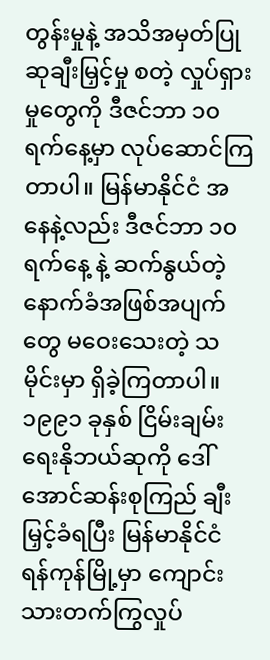တွန်းမှုနဲ့ အသိအမှတ်ပြု ဆုချီးမြှင့်မှု စတဲ့ လှုပ်ရှားမှုတွေကို ဒီဇင်ဘာ ၁၀ ရက်နေ့မှာ လုပ်ဆောင်ကြတာပါ။ မြန်မာနိုင်ငံ အနေနဲ့လည်း ဒီဇင်ဘာ ၁၀ ရက်နေ့ နဲ့ ဆက်နွယ်တဲ့ နောက်ခံအဖြစ်အပျက်တွေ မဝေးသေးတဲ့ သမိုင်းမှာ ရှိခဲ့ကြတာပါ။ ၁၉၉၁ ခုနှစ် ငြိမ်းချမ်းရေးနိုဘယ်ဆုကို ဒေါ်အောင်ဆန်းစုကြည် ချီးမြှင့်ခံရပြီး မြန်မာနိုင်ငံ ရန်ကုန်မြို့မှာ ကျောင်းသားတက်ကြွလှုပ်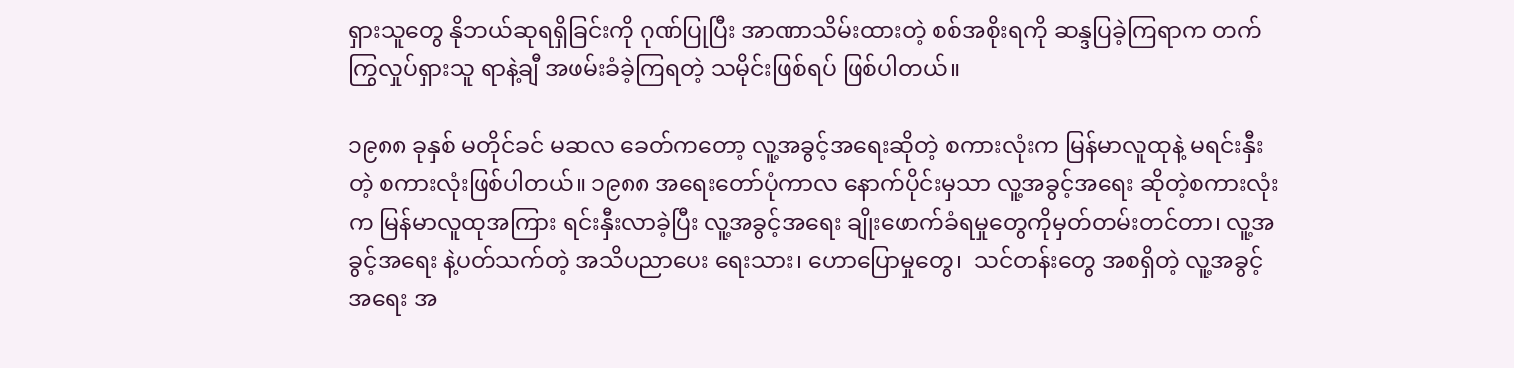ရှားသူတွေ နိုဘယ်ဆုရရှိခြင်းကို ဂုဏ်ပြုပြီး အာဏာသိမ်းထားတဲ့ စစ်အစိုးရကို ဆန္ဒပြခဲ့ကြရာက တက်ကြွလှုပ်ရှားသူ ရာနဲ့ချီ အဖမ်းခံခဲ့ကြရတဲ့ သမိုင်းဖြစ်ရပ် ဖြစ်ပါတယ်။

၁၉၈၈ ခုနှစ် မတိုင်ခင် မဆလ ခေတ်ကတော့ လူ့အခွင့်အရေးဆိုတဲ့ စကားလုံးက မြန်မာလူထုနဲ့ မရင်းနှီးတဲ့ စကားလုံးဖြစ်ပါတယ်။ ၁၉၈၈ အရေးတော်ပုံကာလ နောက်ပိုင်းမှသာ လူ့အခွင့်အရေး ဆိုတဲ့စကားလုံးက မြန်မာလူထုအကြား ရင်းနှီးလာခဲ့ပြီး လူ့အခွင့်အရေး ချိုးဖောက်ခံရမှုတွေကိုမှတ်တမ်းတင်တာ၊ လူ့အခွင့်အရေး နဲ့ပတ်သက်တဲ့ အသိပညာပေး ရေးသား၊ ဟောပြောမှုတွေ၊  သင်တန်းတွေ အစရှိတဲ့ လူ့အခွင့်အရေး အ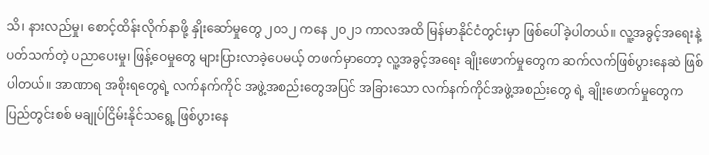သိ၊ နားလည်မှု၊ စောင့်ထိန်းလိုက်နာဖို့ နှိုးဆော်မှုတွေ ၂၀၁၂ ကနေ ၂၀၂၁ ကာလအထိ မြန်မာနိုင်ငံတွင်းမှာ ဖြစ်ပေါ်ခဲ့ပါတယ်။ လူ့အခွင့်အရေးနဲ့ ပတ်သက်တဲ့ ပညာပေးမှု၊ ဖြန့်ဝေမှုတွေ များပြားလာခဲ့ပေမယ့် တဖက်မှာတော့ လူ့အခွင့်အရေး ချိုးဖောက်မှုတွေက ဆက်လက်ဖြစ်ပွားနေဆဲ ဖြစ်ပါတယ်။ အာဏာရ အစိုးရတွေရဲ့ လက်နက်ကိုင် အဖွဲ့အစည်းတွေအပြင် အခြားသော လက်နက်ကိုင်အဖွဲ့အစည်းတွေ ရဲ့ ချိုးဖောက်မှုတွေက ပြည်တွင်းစစ် မချုပ်ငြိမ်းနိုင်သရွေ့ ဖြစ်ပွားနေ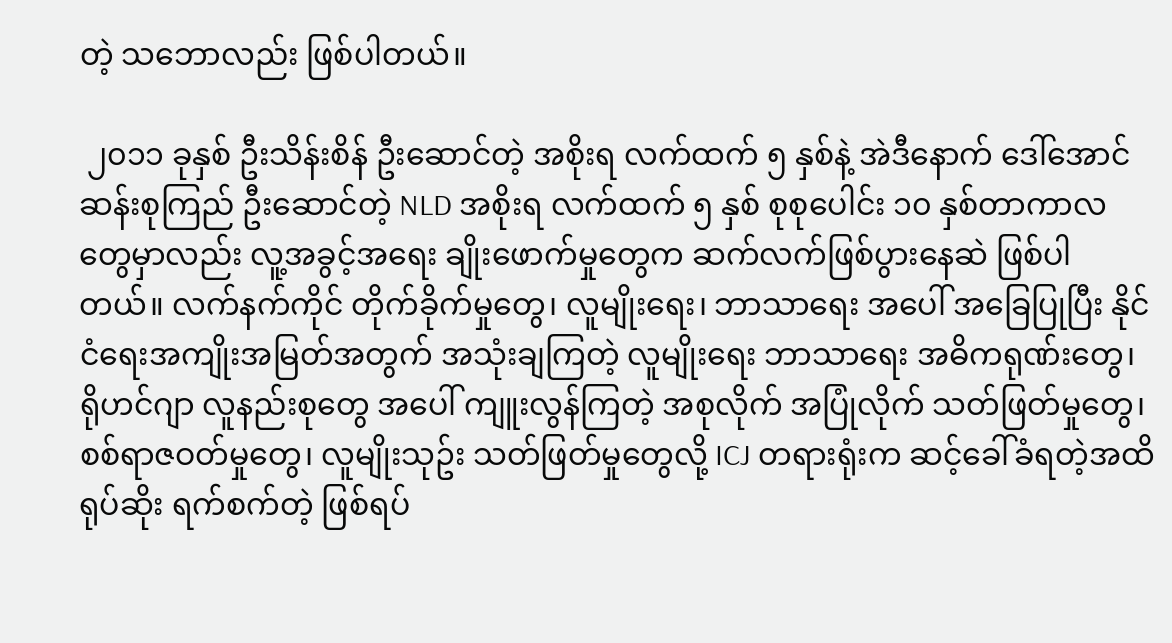တဲ့ သဘောလည်း ဖြစ်ပါတယ်။

 ၂၀၁၁ ခုနှစ် ဦးသိန်းစိန် ဦးဆောင်တဲ့ အစိုးရ လက်ထက် ၅ နှစ်နဲ့ အဲဒီနောက် ဒေါ်အောင်ဆန်းစုကြည် ဦးဆောင်တဲ့ NLD အစိုးရ လက်ထက် ၅ နှစ် စုစုပေါင်း ၁၀ နှစ်တာကာလတွေမှာလည်း လူ့အခွင့်အရေး ချိုးဖောက်မှုတွေက ဆက်လက်ဖြစ်ပွားနေဆဲ ဖြစ်ပါတယ်။ လက်နက်ကိုင် တိုက်ခိုက်မှုတွေ၊ လူမျိုးရေး၊ ဘာသာရေး အပေါ် အခြေပြုပြီး နိုင်ငံရေးအကျိုးအမြတ်အတွက် အသုံးချကြတဲ့ လူမျိုးရေး ဘာသာရေး အဓိကရုဏ်းတွေ၊ ရိုဟင်ဂျာ လူနည်းစုတွေ အပေါ် ကျူးလွန်ကြတဲ့ အစုလိုက် အပြုံလိုက် သတ်ဖြတ်မှုတွေ၊ စစ်ရာဇဝတ်မှုတွေ၊ လူမျိုးသုဥ်း သတ်ဖြတ်မှုတွေလို့ ICJ တရားရုံးက ဆင့်ခေါ်ခံရတဲ့အထိ ရုပ်ဆိုး ရက်စက်တဲ့ ဖြစ်ရပ်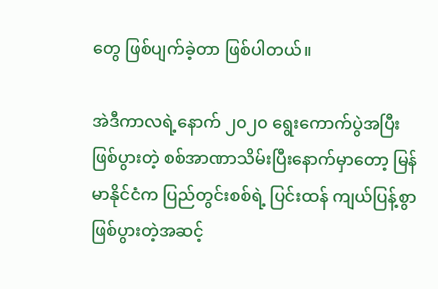တွေ ဖြစ်ပျက်ခဲ့တာ ဖြစ်ပါတယ်။

အဲဒီကာလရဲ့နောက် ၂၀၂၀ ရွေးကောက်ပွဲအပြီး ဖြစ်ပွားတဲ့ စစ်အာဏာသိမ်းပြီးနောက်မှာတော့ မြန်မာနိုင်ငံက ပြည်တွင်းစစ်ရဲ့ ပြင်းထန် ကျယ်ပြန့်စွာ ဖြစ်ပွားတဲ့အဆင့်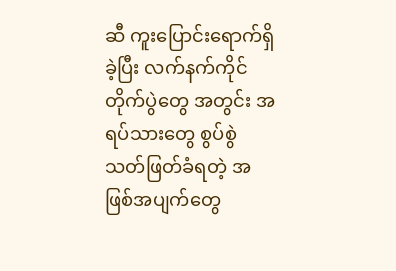ဆီ ကူးပြောင်းရောက်ရှိခဲ့ပြီး လက်နက်ကိုင် တိုက်ပွဲတွေ အတွင်း အရပ်သားတွေ စွပ်စွဲသတ်ဖြတ်ခံရတဲ့ အဖြစ်အပျက်တွေ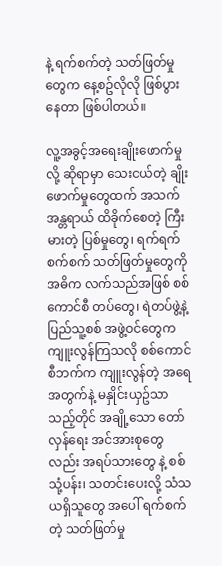နဲ့ ရက်စက်တဲ့ သတ်ဖြတ်မှုတွေက နေ့စဥ်လိုလို ဖြစ်ပွားနေတာ ဖြစ်ပါတယ်။

လူ့အခွင့်အရေးချိုးဖောက်မှုလို့ ဆိုရာမှာ သေးငယ်တဲ့ ချိုးဖောက်မှုတွေထက် အသက်အန္တရာယ် ထိခိုက်စေတဲ့ ကြီးမားတဲ့ ပြစ်မှုတွေ၊ ရက်ရက်စက်စက် သတ်ဖြတ်မှုတွေကို အဓိက လက်သည်အဖြစ် စစ်ကောင်စီ တပ်တွေ၊ ရဲတပ်ဖွဲ့နဲ့ ပြည်သူ့စစ် အဖွဲ့ဝင်တွေက ကျူးလွန်ကြသလို စစ်ကောင်စီဘက်က ကျူးလွန်တဲ့ အရေအတွက်နဲ့ မနှိုင်းယှဥ်သာသည့်တိုင် အချို့သော တော်လှန်ရေး အင်အားစုတွေလည်း အရပ်သားတွေ နဲ့ စစ်သုံ့ပန်း၊ သတင်းပေးလို့ သံသယရှိသူတွေ အပေါ် ရက်စက်တဲ့ သတ်ဖြတ်မှု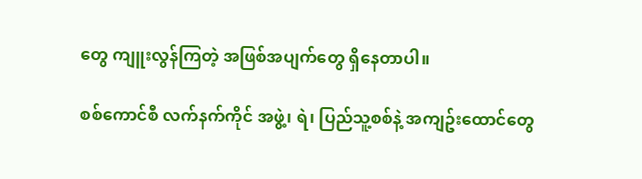တွေ ကျူးလွန်ကြတဲ့ အဖြစ်အပျက်တွေ ရှိနေတာပါ။

စစ်ကောင်စီ လက်နက်ကိုင် အဖွဲ့၊ ရဲ၊ ပြည်သူ့စစ်နဲ့ အကျဥ်းထောင်တွေ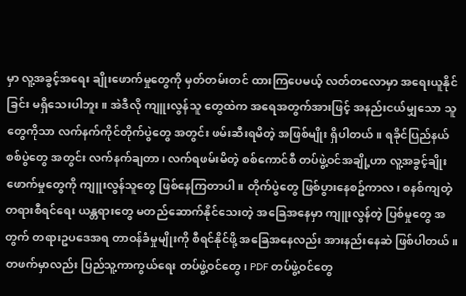မှာ လူ့အခွင့်အရေး ချိုးဖောက်မှုတွေကို မှတ်တမ်းတင် ထားကြပေမယ့် လတ်တလောမှာ အရေးယူနိုင်ခြင်း မရှိသေးပါဘူး။ အဲဒီလို ကျူးလွန်သူ တွေထဲက အရေအတွက်အားဖြင့် အနည်းငယ်မျှသော သူတွေကိုသာ လက်နက်ကိုင်တိုက်ပွဲတွေ အတွင်း ဖမ်းဆီးရမိတဲ့ အဖြစ်မျိုး ရှိပါတယ်။ ရခိုင်ပြည်နယ် စစ်ပွဲတွေ အတွင်း လက်နက်ချတာ၊ လက်ရဖမ်းမိတဲ့ စစ်ကောင်စီ တပ်ဖွဲ့ဝင်အချို့ဟာ လူ့အခွင့်ချိုးဖောက်မှုတွေကို ကျူးလွန်သူတွေ ဖြစ်နေကြတာပါ။ တိုက်ပွဲတွေ ဖြစ်ပွားနေစဥ်ကာလ၊ စနစ်ကျတဲ့ တရားစီရင်ရေး ယန္တရားတွေ မတည်ဆောက်နိုင်သေးတဲ့ အခြေအနေမှာ ကျူးလွန်တဲ့ ပြစ်မှုတွေ အတွက် တရားဥပဒေအရ တာဝန်ခံမှုမျိုးကို စီရင်နိုင်ဖို့ အခြေအနေလည်း အားနည်းနေဆဲ ဖြစ်ပါတယ်။ တဖက်မှာလည်း ပြည်သူ့ကာကွယ်ရေး တပ်ဖွဲ့ဝင်တွေ၊ PDF တပ်ဖွဲ့ဝင်တွေ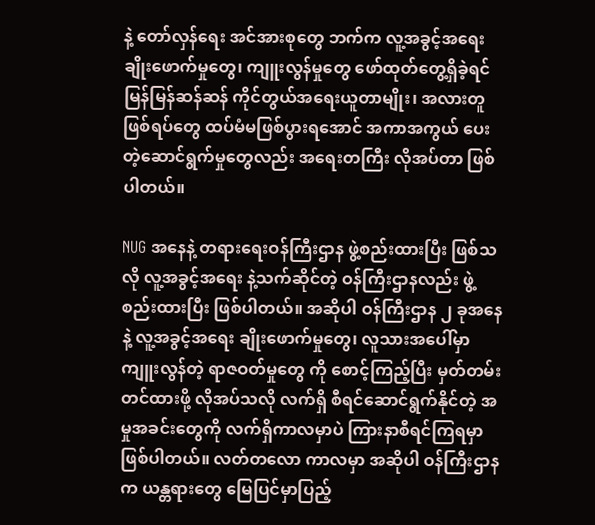နဲ့ တော်လှန်ရေး အင်အားစုတွေ ဘက်က လူ့အခွင့်အရေးချိုးဖောက်မှုတွေ၊ ကျူးလွန်မှုတွေ ဖော်ထုတ်တွေ့ရှိခဲ့ရင် မြန်မြန်ဆန်ဆန် ကိုင်တွယ်အရေးယူတာမျိုး၊ အလားတူ ဖြစ်ရပ်တွေ ထပ်မံမဖြစ်ပွားရအောင် အကာအကွယ် ပေးတဲ့ဆောင်ရွက်မှုတွေလည်း အရေးတကြီး လိုအပ်တာ ဖြစ်ပါတယ်။

NUG အနေနဲ့ တရားရေးဝန်ကြီးဌာန ဖွဲ့စည်းထားပြီး ဖြစ်သလို လူ့အခွင့်အရေး နဲ့သက်ဆိုင်တဲ့ ဝန်ကြီးဌာနလည်း ဖွဲ့စည်းထားပြီး ဖြစ်ပါတယ်။ အဆိုပါ ဝန်ကြီးဌာန ၂ ခုအနေနဲ့ လူ့အခွင့်အရေး ချိုးဖောက်မှုတွေ၊ လူသားအပေါ်မှာ ကျူးလွန်တဲ့ ရာဇဝတ်မှုတွေ ကို စောင့်ကြည့်ပြီး မှတ်တမ်းတင်ထားဖို့ လိုအပ်သလို လက်ရှိ စီရင်ဆောင်ရွက်နိုင်တဲ့ အမှုအခင်းတွေကို လက်ရှိကာလမှာပဲ ကြားနာစီရင်ကြရမှာ ဖြစ်ပါတယ်။ လတ်တလော ကာလမှာ အဆိုပါ ဝန်ကြီးဌာနက ယန္တရားတွေ မြေပြင်မှာပြည့်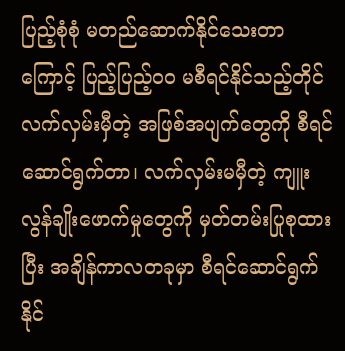ပြည့်စုံစုံ မတည်ဆောက်နိုင်သေးတာကြောင့် ပြည့်ပြည့်ဝဝ မစီရင်နိုင်သည့်တိုင် လက်လှမ်းမှီတဲ့ အဖြစ်အပျက်တွေကို စီရင်ဆောင်ရွက်တာ၊ လက်လှမ်းမမှီတဲ့ ကျူးလွန်ချိုးဖောက်မှုတွေကို မှတ်တမ်းပြုစုထားပြီး အချိန်ကာလတခုမှာ စီရင်ဆောင်ရွက်နိုင်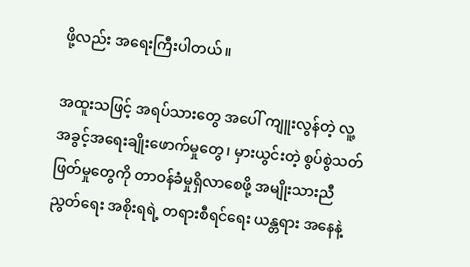ဖို့လည်း အရေးကြီးပါတယ်။

အထူးသဖြင့် အရပ်သားတွေ အပေါ် ကျူးလွန်တဲ့ လူ့အခွင့်အရေးချိုးဖောက်မှုတွေ၊ မှားယွင်းတဲ့ စွပ်စွဲသတ်ဖြတ်မှုတွေကို တာဝန်ခံမှုရှိလာစေဖို့ အမျိုးသားညီညွတ်ရေး အစိုးရရဲ့ တရားစီရင်ရေး ယန္တရား အနေနဲ့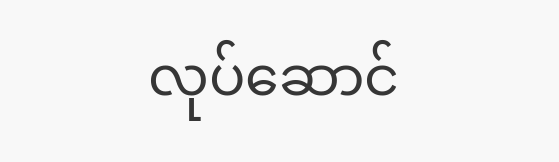လုပ်ဆောင်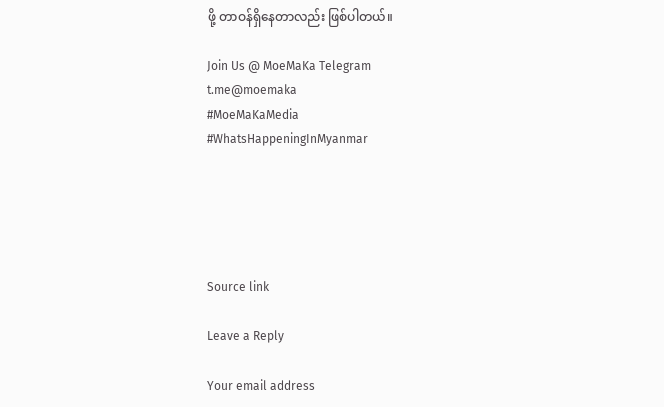ဖို့ တာဝန်ရှိနေတာလည်း ဖြစ်ပါတယ်။

Join Us @ MoeMaKa Telegram
t.me@moemaka
#MoeMaKaMedia
#WhatsHappeningInMyanmar





Source link

Leave a Reply

Your email address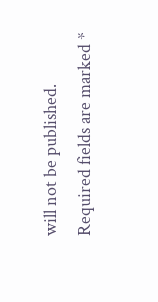will not be published. Required fields are marked *